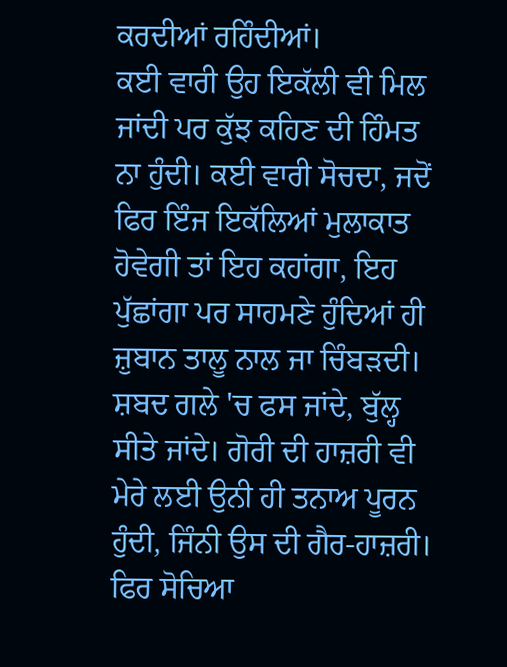ਕਰਦੀਆਂ ਰਹਿੰਦੀਆਂ।
ਕਈ ਵਾਰੀ ਉਹ ਇਕੱਲੀ ਵੀ ਮਿਲ ਜਾਂਦੀ ਪਰ ਕੁੱਝ ਕਹਿਣ ਦੀ ਹਿੰਮਤ ਨਾ ਹੁੰਦੀ। ਕਈ ਵਾਰੀ ਸੋਚਦਾ, ਜਦੋਂ ਫਿਰ ਇੰਜ ਇਕੱਲਿਆਂ ਮੁਲਾਕਾਤ ਹੋਵੇਗੀ ਤਾਂ ਇਹ ਕਹਾਂਗਾ, ਇਹ ਪੁੱਛਾਂਗਾ ਪਰ ਸਾਹਮਣੇ ਹੁੰਦਿਆਂ ਹੀ ਜ਼ੁਬਾਨ ਤਾਲੂ ਨਾਲ ਜਾ ਚਿੰਬੜਦੀ। ਸ਼ਬਦ ਗਲੇ 'ਚ ਫਸ ਜਾਂਦੇ, ਬੁੱਲ੍ਹ ਸੀਤੇ ਜਾਂਦੇ। ਗੋਰੀ ਦੀ ਹਾਜ਼ਰੀ ਵੀ ਮੇਰੇ ਲਈ ਉਨੀ ਹੀ ਤਨਾਅ ਪੂਰਨ ਹੁੰਦੀ, ਜਿੰਨੀ ਉਸ ਦੀ ਗੈਰ-ਹਾਜ਼ਰੀ। ਫਿਰ ਸੋਚਿਆ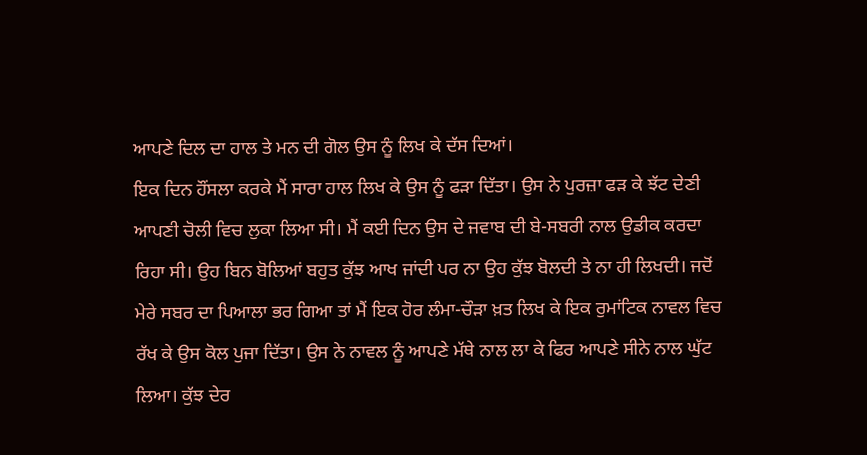ਆਪਣੇ ਦਿਲ ਦਾ ਹਾਲ ਤੇ ਮਨ ਦੀ ਗੋਲ ਉਸ ਨੂੰ ਲਿਖ ਕੇ ਦੱਸ ਦਿਆਂ।
ਇਕ ਦਿਨ ਹੌਂਸਲਾ ਕਰਕੇ ਮੈਂ ਸਾਰਾ ਹਾਲ ਲਿਖ ਕੇ ਉਸ ਨੂੰ ਫੜਾ ਦਿੱਤਾ। ਉਸ ਨੇ ਪੁਰਜ਼ਾ ਫੜ ਕੇ ਝੱਟ ਦੇਣੀ ਆਪਣੀ ਚੋਲੀ ਵਿਚ ਲੁਕਾ ਲਿਆ ਸੀ। ਮੈਂ ਕਈ ਦਿਨ ਉਸ ਦੇ ਜਵਾਬ ਦੀ ਬੇ-ਸਬਰੀ ਨਾਲ ਉਡੀਕ ਕਰਦਾ ਰਿਹਾ ਸੀ। ਉਹ ਬਿਨ ਬੋਲਿਆਂ ਬਹੁਤ ਕੁੱਝ ਆਖ ਜਾਂਦੀ ਪਰ ਨਾ ਉਹ ਕੁੱਝ ਬੋਲਦੀ ਤੇ ਨਾ ਹੀ ਲਿਖਦੀ। ਜਦੋਂ ਮੇਰੇ ਸਬਰ ਦਾ ਪਿਆਲਾ ਭਰ ਗਿਆ ਤਾਂ ਮੈਂ ਇਕ ਹੋਰ ਲੰਮਾ-ਚੌੜਾ ਖ਼ਤ ਲਿਖ ਕੇ ਇਕ ਰੁਮਾਂਟਿਕ ਨਾਵਲ ਵਿਚ ਰੱਖ ਕੇ ਉਸ ਕੋਲ ਪੁਜਾ ਦਿੱਤਾ। ਉਸ ਨੇ ਨਾਵਲ ਨੂੰ ਆਪਣੇ ਮੱਥੇ ਨਾਲ ਲਾ ਕੇ ਫਿਰ ਆਪਣੇ ਸੀਨੇ ਨਾਲ ਘੁੱਟ ਲਿਆ। ਕੁੱਝ ਦੇਰ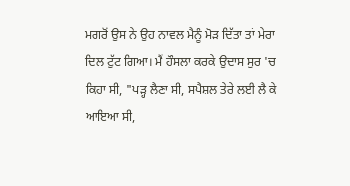ਮਗਰੋਂ ਉਸ ਨੇ ਉਹ ਨਾਵਲ ਮੈਨੂੰ ਮੋੜ ਦਿੱਤਾ ਤਾਂ ਮੇਰਾ ਦਿਲ ਟੁੱਟ ਗਿਆ। ਮੈਂ ਹੌਸਲਾ ਕਰਕੇ ਉਦਾਸ ਸੁਰ 'ਚ ਕਿਹਾ ਸੀ, "ਪੜ੍ਹ ਲੈਣਾ ਸੀ, ਸਪੈਸ਼ਲ ਤੇਰੇ ਲਈ ਲੈ ਕੇ ਆਇਆ ਸੀ,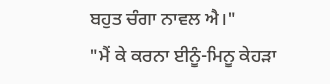ਬਹੁਤ ਚੰਗਾ ਨਾਵਲ ਐ।"
"ਮੈਂ ਕੇ ਕਰਨਾ ਈਨੂੰ-ਮਿਨੂ ਕੇਹੜਾ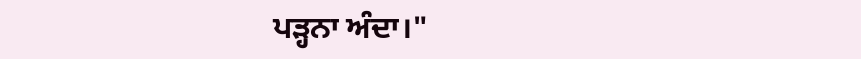ਪੜ੍ਹਨਾ ਅੰਦਾ।"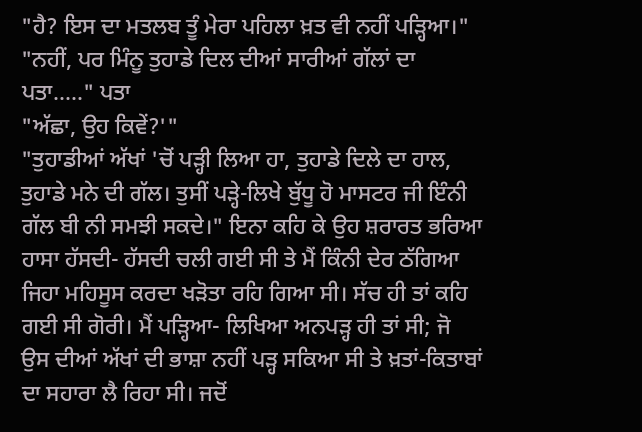"ਹੈ? ਇਸ ਦਾ ਮਤਲਬ ਤੂੰ ਮੇਰਾ ਪਹਿਲਾ ਖ਼ਤ ਵੀ ਨਹੀਂ ਪੜ੍ਹਿਆ।"
"ਨਹੀਂ, ਪਰ ਮਿੰਨੂ ਤੁਹਾਡੇ ਦਿਲ ਦੀਆਂ ਸਾਰੀਆਂ ਗੱਲਾਂ ਦਾ ਪਤਾ....." ਪਤਾ
"ਅੱਛਾ, ਉਹ ਕਿਵੇਂ?'"
"ਤੁਹਾਡੀਆਂ ਅੱਖਾਂ 'ਚੋਂ ਪੜ੍ਹੀ ਲਿਆ ਹਾ, ਤੁਹਾਡੇ ਦਿਲੇ ਦਾ ਹਾਲ, ਤੁਹਾਡੇ ਮਨੇ ਦੀ ਗੱਲ। ਤੁਸੀਂ ਪੜ੍ਹੇ-ਲਿਖੇ ਬੁੱਧੂ ਹੋ ਮਾਸਟਰ ਜੀ ਇੰਨੀ ਗੱਲ ਬੀ ਨੀ ਸਮਝੀ ਸਕਦੇ।" ਇਨਾ ਕਹਿ ਕੇ ਉਹ ਸ਼ਰਾਰਤ ਭਰਿਆ ਹਾਸਾ ਹੱਸਦੀ- ਹੱਸਦੀ ਚਲੀ ਗਈ ਸੀ ਤੇ ਮੈਂ ਕਿੰਨੀ ਦੇਰ ਠੱਗਿਆ ਜਿਹਾ ਮਹਿਸੂਸ ਕਰਦਾ ਖੜੋਤਾ ਰਹਿ ਗਿਆ ਸੀ। ਸੱਚ ਹੀ ਤਾਂ ਕਹਿ ਗਈ ਸੀ ਗੋਰੀ। ਮੈਂ ਪੜ੍ਹਿਆ- ਲਿਖਿਆ ਅਨਪੜ੍ਹ ਹੀ ਤਾਂ ਸੀ; ਜੋ ਉਸ ਦੀਆਂ ਅੱਖਾਂ ਦੀ ਭਾਸ਼ਾ ਨਹੀਂ ਪੜ੍ਹ ਸਕਿਆ ਸੀ ਤੇ ਖ਼ਤਾਂ-ਕਿਤਾਬਾਂ ਦਾ ਸਹਾਰਾ ਲੈ ਰਿਹਾ ਸੀ। ਜਦੋਂ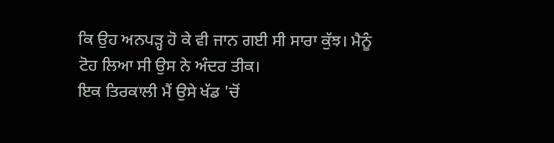ਕਿ ਉਹ ਅਨਪੜ੍ਹ ਹੋ ਕੇ ਵੀ ਜਾਨ ਗਈ ਸੀ ਸਾਰਾ ਕੁੱਝ। ਮੈਨੂੰ ਟੋਹ ਲਿਆ ਸੀ ਉਸ ਨੇ ਅੰਦਰ ਤੀਕ।
ਇਕ ਤਿਰਕਾਲੀ ਮੈਂ ਉਸੇ ਖੱਡ 'ਚੋਂ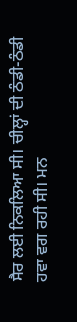ਸੈਰ ਲਈ ਨਿਕਲਿਆ ਸੀ। ਚੀਲ੍ਹਾਂ ਦੀ ਠੰਡੀ-ਠੰਡੀ ਹਵਾ ਵਗ ਰਹੀ ਸੀ। ਮਨ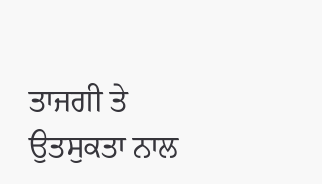ਤਾਜਗੀ ਤੇ ਉਤਸੁਕਤਾ ਨਾਲ